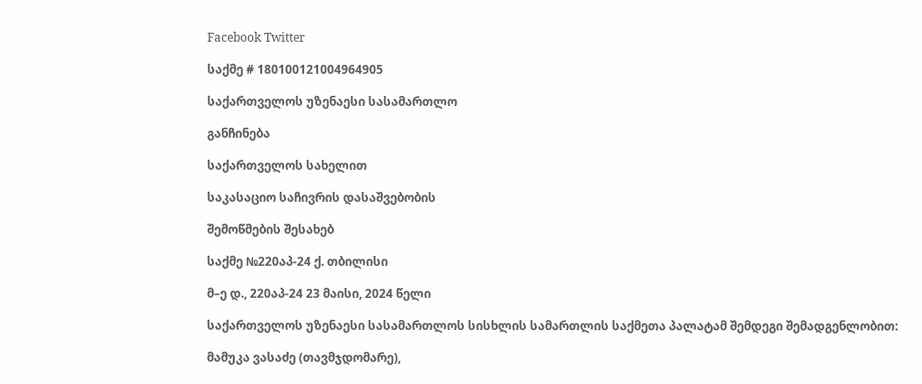Facebook Twitter

საქმე # 180100121004964905

საქართველოს უზენაესი სასამართლო

განჩინება

საქართველოს სახელით

საკასაციო საჩივრის დასაშვებობის

შემოწმების შესახებ

საქმე №220აპ-24 ქ. თბილისი

მ–ე დ., 220აპ-24 23 მაისი, 2024 წელი

საქართველოს უზენაესი სასამართლოს სისხლის სამართლის საქმეთა პალატამ შემდეგი შემადგენლობით:

მამუკა ვასაძე (თავმჯდომარე),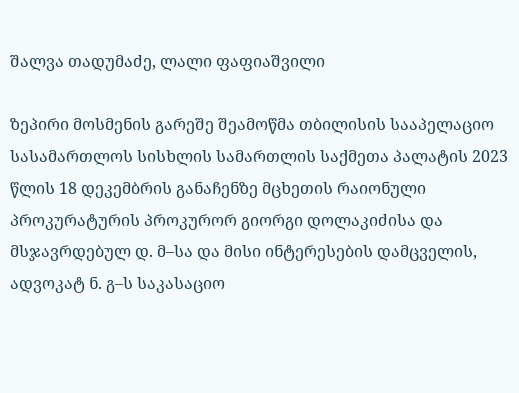შალვა თადუმაძე, ლალი ფაფიაშვილი

ზეპირი მოსმენის გარეშე შეამოწმა თბილისის სააპელაციო სასამართლოს სისხლის სამართლის საქმეთა პალატის 2023 წლის 18 დეკემბრის განაჩენზე მცხეთის რაიონული პროკურატურის პროკურორ გიორგი დოლაკიძისა და მსჯავრდებულ დ. მ–სა და მისი ინტერესების დამცველის, ადვოკატ ნ. გ–ს საკასაციო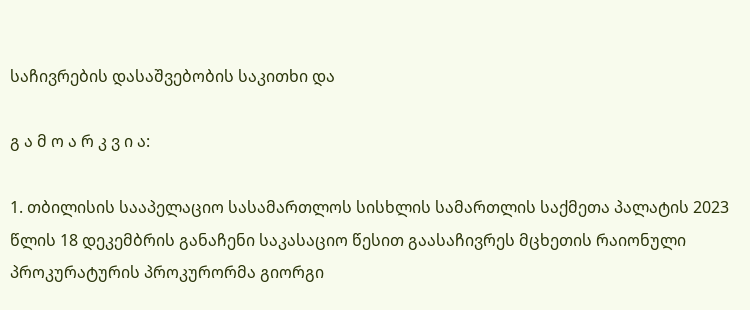საჩივრების დასაშვებობის საკითხი და

გ ა მ ო ა რ კ ვ ი ა:

1. თბილისის სააპელაციო სასამართლოს სისხლის სამართლის საქმეთა პალატის 2023 წლის 18 დეკემბრის განაჩენი საკასაციო წესით გაასაჩივრეს მცხეთის რაიონული პროკურატურის პროკურორმა გიორგი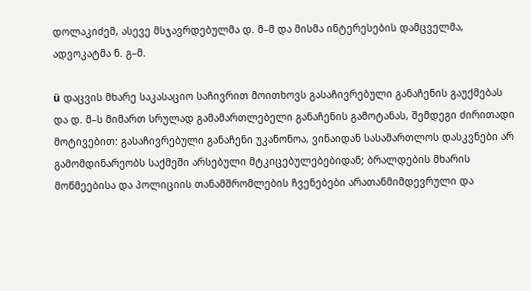დოლაკიძემ, ასევე მსჯავრდებულმა დ. მ–მ და მისმა ინტერესების დამცველმა, ადვოკატმა ნ. გ–მ.

ü დაცვის მხარე საკასაციო საჩივრით მოითხოვს გასაჩივრებული განაჩენის გაუქმებას და დ. მ–ს მიმართ სრულად გამამართლებელი განაჩენის გამოტანას, შემდეგი ძირითადი მოტივებით: გასაჩივრებული განაჩენი უკანონოა, ვინაიდან სასამართლოს დასკვნები არ გამომდინარეობს საქმეში არსებული მტკიცებულებებიდან; ბრალდების მხარის მოწმეებისა და პოლიციის თანამშრომლების ჩვენებები არათანმიმდევრული და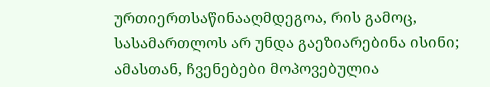ურთიერთსაწინააღმდეგოა, რის გამოც, სასამართლოს არ უნდა გაეზიარებინა ისინი; ამასთან, ჩვენებები მოპოვებულია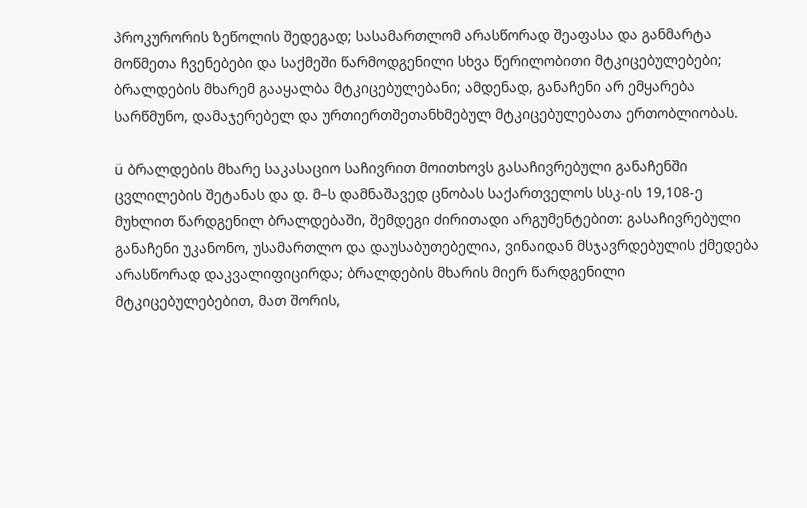პროკურორის ზეწოლის შედეგად; სასამართლომ არასწორად შეაფასა და განმარტა მოწმეთა ჩვენებები და საქმეში წარმოდგენილი სხვა წერილობითი მტკიცებულებები; ბრალდების მხარემ გააყალბა მტკიცებულებანი; ამდენად, განაჩენი არ ემყარება სარწმუნო, დამაჯერებელ და ურთიერთშეთანხმებულ მტკიცებულებათა ერთობლიობას.

ü ბრალდების მხარე საკასაციო საჩივრით მოითხოვს გასაჩივრებული განაჩენში ცვლილების შეტანას და დ. მ–ს დამნაშავედ ცნობას საქართველოს სსკ-ის 19,108-ე მუხლით წარდგენილ ბრალდებაში, შემდეგი ძირითადი არგუმენტებით: გასაჩივრებული განაჩენი უკანონო, უსამართლო და დაუსაბუთებელია, ვინაიდან მსჯავრდებულის ქმედება არასწორად დაკვალიფიცირდა; ბრალდების მხარის მიერ წარდგენილი მტკიცებულებებით, მათ შორის,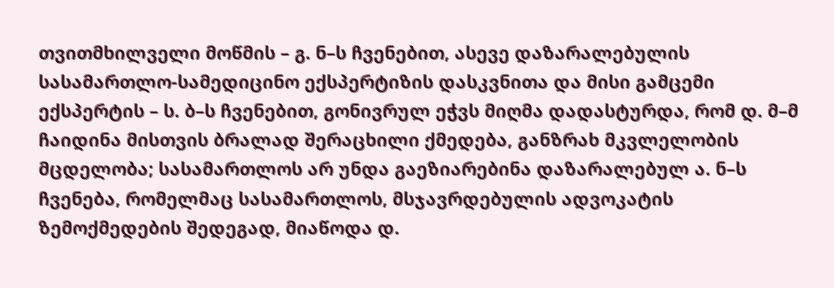თვითმხილველი მოწმის – გ. ნ–ს ჩვენებით, ასევე დაზარალებულის სასამართლო-სამედიცინო ექსპერტიზის დასკვნითა და მისი გამცემი ექსპერტის – ს. ბ–ს ჩვენებით, გონივრულ ეჭვს მიღმა დადასტურდა, რომ დ. მ–მ ჩაიდინა მისთვის ბრალად შერაცხილი ქმედება, განზრახ მკვლელობის მცდელობა; სასამართლოს არ უნდა გაეზიარებინა დაზარალებულ ა. ნ–ს ჩვენება, რომელმაც სასამართლოს, მსჯავრდებულის ადვოკატის ზემოქმედების შედეგად, მიაწოდა დ.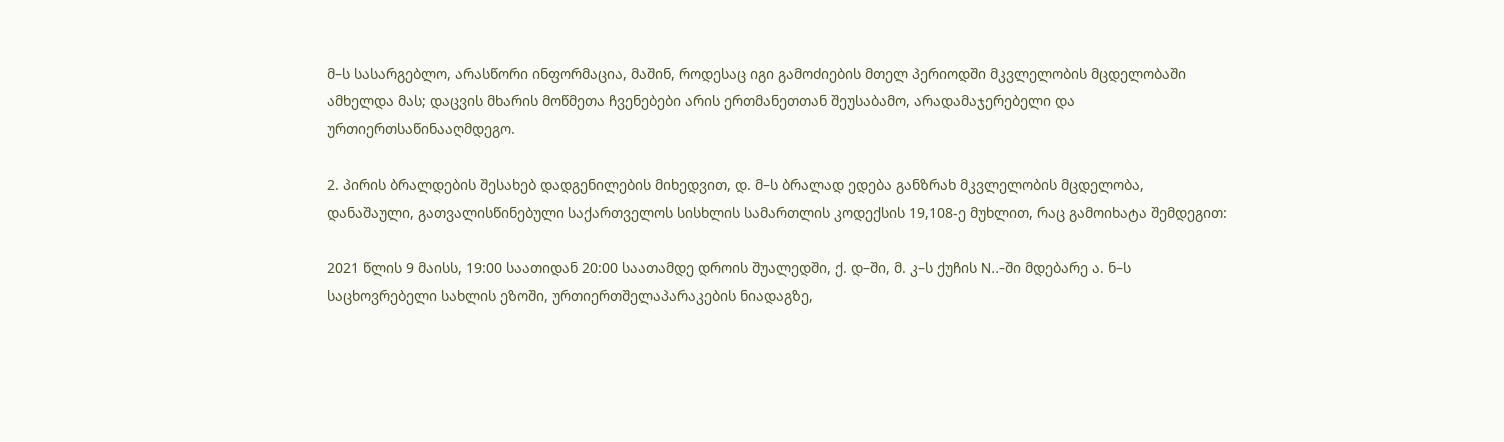მ–ს სასარგებლო, არასწორი ინფორმაცია, მაშინ, როდესაც იგი გამოძიების მთელ პერიოდში მკვლელობის მცდელობაში ამხელდა მას; დაცვის მხარის მოწმეთა ჩვენებები არის ერთმანეთთან შეუსაბამო, არადამაჯერებელი და ურთიერთსაწინააღმდეგო.

2. პირის ბრალდების შესახებ დადგენილების მიხედვით, დ. მ–ს ბრალად ედება განზრახ მკვლელობის მცდელობა, დანაშაული, გათვალისწინებული საქართველოს სისხლის სამართლის კოდექსის 19,108-ე მუხლით, რაც გამოიხატა შემდეგით:

2021 წლის 9 მაისს, 19:00 საათიდან 20:00 საათამდე დროის შუალედში, ქ. დ–ში, მ. კ–ს ქუჩის N..-ში მდებარე ა. ნ–ს საცხოვრებელი სახლის ეზოში, ურთიერთშელაპარაკების ნიადაგზე,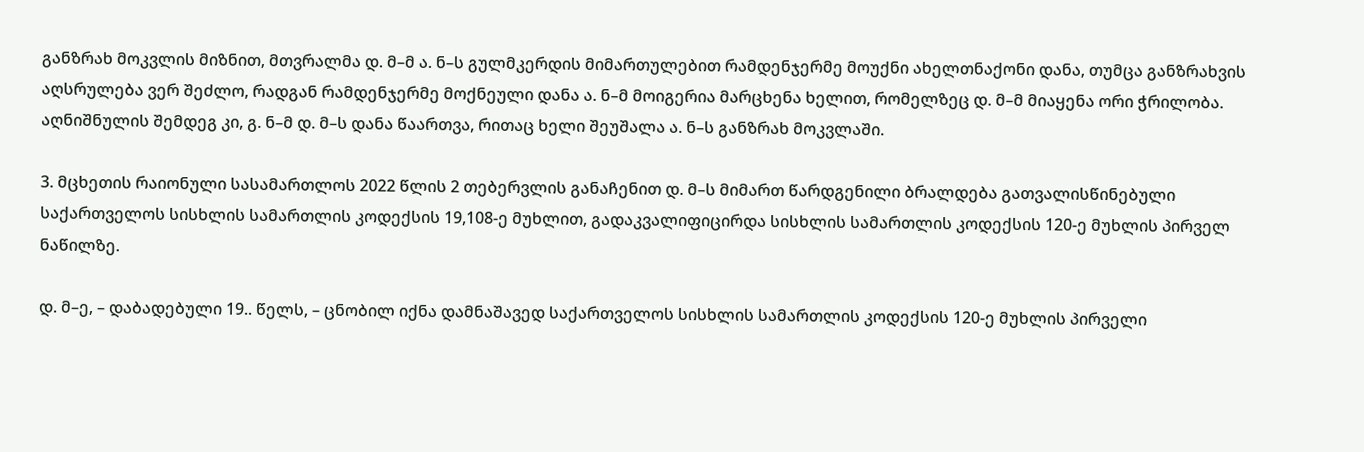განზრახ მოკვლის მიზნით, მთვრალმა დ. მ–მ ა. ნ–ს გულმკერდის მიმართულებით რამდენჯერმე მოუქნი ახელთნაქონი დანა, თუმცა განზრახვის აღსრულება ვერ შეძლო, რადგან რამდენჯერმე მოქნეული დანა ა. ნ–მ მოიგერია მარცხენა ხელით, რომელზეც დ. მ–მ მიაყენა ორი ჭრილობა. აღნიშნულის შემდეგ კი, გ. ნ–მ დ. მ–ს დანა წაართვა, რითაც ხელი შეუშალა ა. ნ–ს განზრახ მოკვლაში.

3. მცხეთის რაიონული სასამართლოს 2022 წლის 2 თებერვლის განაჩენით დ. მ–ს მიმართ წარდგენილი ბრალდება გათვალისწინებული საქართველოს სისხლის სამართლის კოდექსის 19,108-ე მუხლით, გადაკვალიფიცირდა სისხლის სამართლის კოდექსის 120-ე მუხლის პირველ ნაწილზე.

დ. მ–ე, – დაბადებული 19.. წელს, – ცნობილ იქნა დამნაშავედ საქართველოს სისხლის სამართლის კოდექსის 120-ე მუხლის პირველი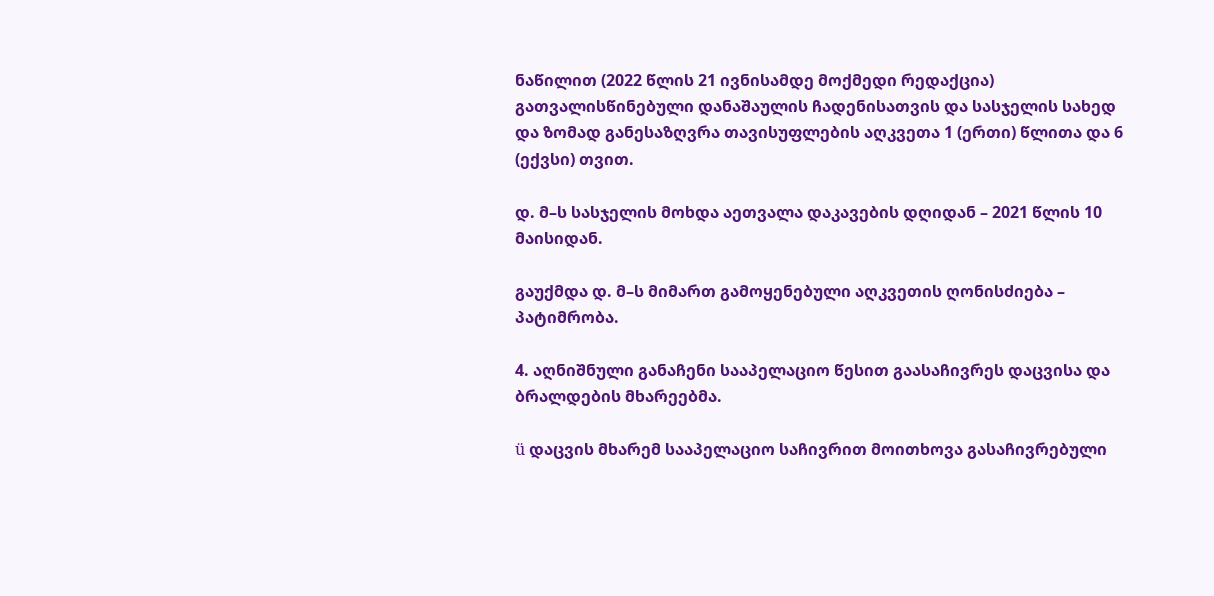ნაწილით (2022 წლის 21 ივნისამდე მოქმედი რედაქცია) გათვალისწინებული დანაშაულის ჩადენისათვის და სასჯელის სახედ და ზომად განესაზღვრა თავისუფლების აღკვეთა 1 (ერთი) წლითა და 6 (ექვსი) თვით.

დ. მ–ს სასჯელის მოხდა აეთვალა დაკავების დღიდან – 2021 წლის 10 მაისიდან.

გაუქმდა დ. მ–ს მიმართ გამოყენებული აღკვეთის ღონისძიება – პატიმრობა.

4. აღნიშნული განაჩენი სააპელაციო წესით გაასაჩივრეს დაცვისა და ბრალდების მხარეებმა.

ü დაცვის მხარემ სააპელაციო საჩივრით მოითხოვა გასაჩივრებული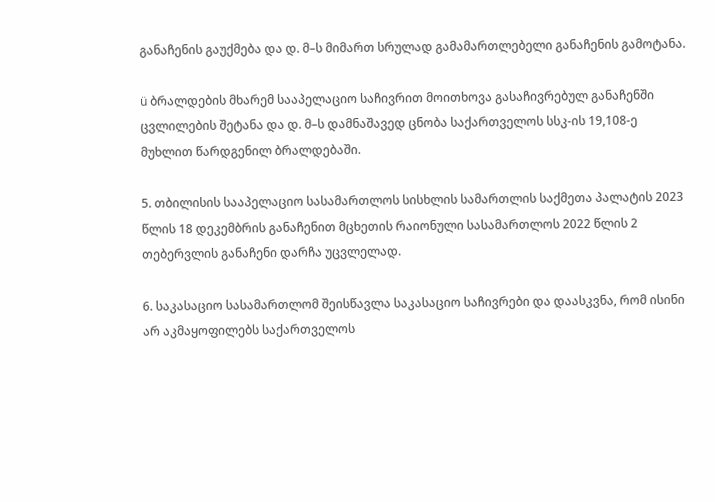განაჩენის გაუქმება და დ. მ–ს მიმართ სრულად გამამართლებელი განაჩენის გამოტანა.

ü ბრალდების მხარემ სააპელაციო საჩივრით მოითხოვა გასაჩივრებულ განაჩენში ცვლილების შეტანა და დ. მ–ს დამნაშავედ ცნობა საქართველოს სსკ-ის 19,108-ე მუხლით წარდგენილ ბრალდებაში.

5. თბილისის სააპელაციო სასამართლოს სისხლის სამართლის საქმეთა პალატის 2023 წლის 18 დეკემბრის განაჩენით მცხეთის რაიონული სასამართლოს 2022 წლის 2 თებერვლის განაჩენი დარჩა უცვლელად.

6. საკასაციო სასამართლომ შეისწავლა საკასაციო საჩივრები და დაასკვნა, რომ ისინი არ აკმაყოფილებს საქართველოს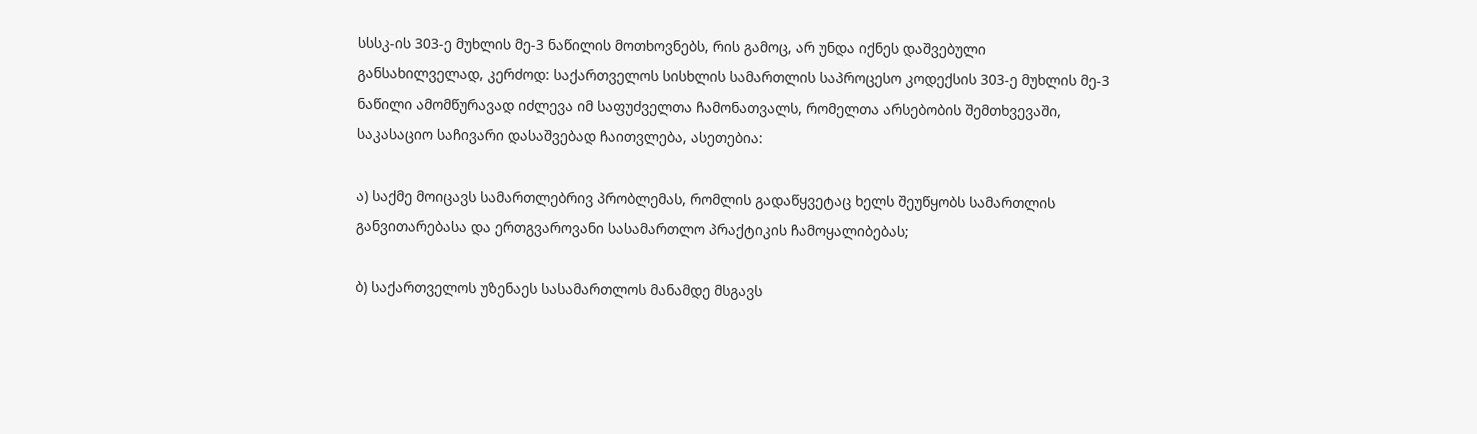სსსკ-ის 303-ე მუხლის მე-3 ნაწილის მოთხოვნებს, რის გამოც, არ უნდა იქნეს დაშვებული განსახილველად, კერძოდ: საქართველოს სისხლის სამართლის საპროცესო კოდექსის 303-ე მუხლის მე-3 ნაწილი ამომწურავად იძლევა იმ საფუძველთა ჩამონათვალს, რომელთა არსებობის შემთხვევაში, საკასაციო საჩივარი დასაშვებად ჩაითვლება, ასეთებია:

ა) საქმე მოიცავს სამართლებრივ პრობლემას, რომლის გადაწყვეტაც ხელს შეუწყობს სამართლის განვითარებასა და ერთგვაროვანი სასამართლო პრაქტიკის ჩამოყალიბებას;

ბ) საქართველოს უზენაეს სასამართლოს მანამდე მსგავს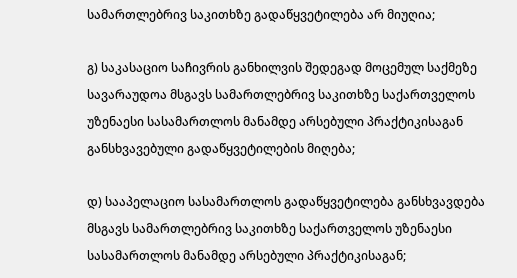სამართლებრივ საკითხზე გადაწყვეტილება არ მიუღია;

გ) საკასაციო საჩივრის განხილვის შედეგად მოცემულ საქმეზე სავარაუდოა მსგავს სამართლებრივ საკითხზე საქართველოს უზენაესი სასამართლოს მანამდე არსებული პრაქტიკისაგან განსხვავებული გადაწყვეტილების მიღება;

დ) სააპელაციო სასამართლოს გადაწყვეტილება განსხვავდება მსგავს სამართლებრივ საკითხზე საქართველოს უზენაესი სასამართლოს მანამდე არსებული პრაქტიკისაგან;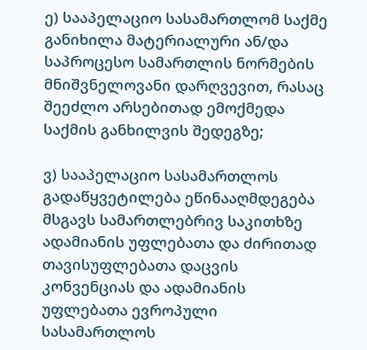ე) სააპელაციო სასამართლომ საქმე განიხილა მატერიალური ან/და საპროცესო სამართლის ნორმების მნიშვნელოვანი დარღვევით, რასაც შეეძლო არსებითად ემოქმედა საქმის განხილვის შედეგზე;

ვ) სააპელაციო სასამართლოს გადაწყვეტილება ეწინააღმდეგება მსგავს სამართლებრივ საკითხზე ადამიანის უფლებათა და ძირითად თავისუფლებათა დაცვის კონვენციას და ადამიანის უფლებათა ევროპული სასამართლოს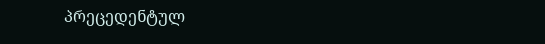პრეცედენტულ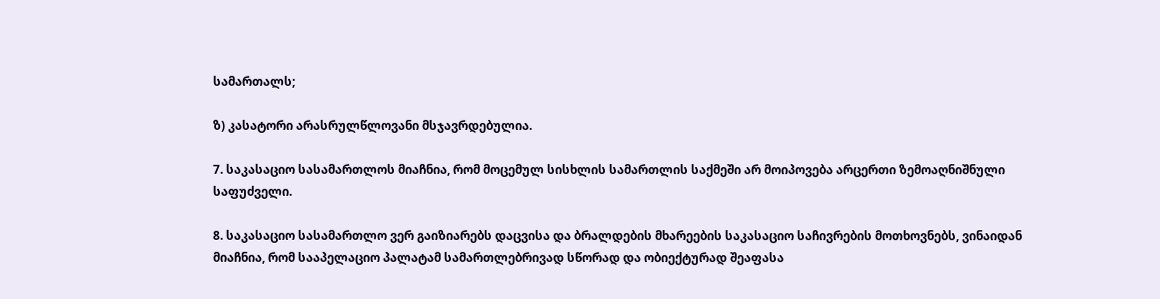სამართალს;

ზ) კასატორი არასრულწლოვანი მსჯავრდებულია.

7. საკასაციო სასამართლოს მიაჩნია, რომ მოცემულ სისხლის სამართლის საქმეში არ მოიპოვება არცერთი ზემოაღნიშნული საფუძველი.

8. საკასაციო სასამართლო ვერ გაიზიარებს დაცვისა და ბრალდების მხარეების საკასაციო საჩივრების მოთხოვნებს, ვინაიდან მიაჩნია, რომ სააპელაციო პალატამ სამართლებრივად სწორად და ობიექტურად შეაფასა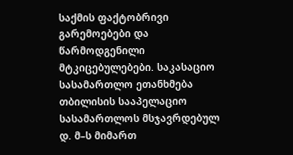საქმის ფაქტობრივი გარემოებები და წარმოდგენილი მტკიცებულებები. საკასაციო სასამართლო ეთანხმება თბილისის სააპელაციო სასამართლოს მსჯავრდებულ დ. მ–ს მიმართ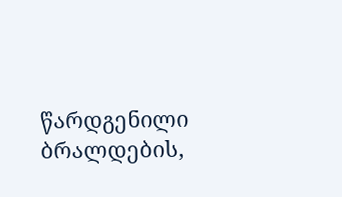წარდგენილი ბრალდების,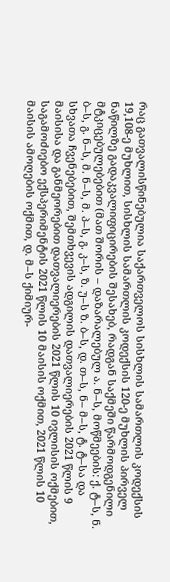რაც გათვალისწინებულია საქართველოს სისხლის სამართლის კოდექსის 19,108-ე მუხლით, სისხლის სამართლის კოდექსის 120-ე მუხლის პირველ ნაწილზე გადაკვალიფიცირების შესახებ, რადგან საქმეში წარმოდგენილი მტკიცებულებებით (მათ შორის – დაზარალებულ ა. ნ–ს, მოწმეების: ქ. ტ–ს, ნ. ბ–ს, გ. ნ–ს, მ. ნ–ს, მ. პ–ს, გ. კ–ს, ზ. უ–ს ზ. ბ–ს, დ. თ–ს, ნ– მ–ს, ტ. ტ–სა და სხვათა ჩვენებებით, შემთხვევის ადგილის დათვალიერების 2021 წლის 9 მაისისა და განმეორებით დათვალიერების 2021 წლის 10 ივლისის ოქმებით, საგამოძიებო ექსპერიმენტის 2021 წლის 10 მაისის ოქმით, 2021 წლის 10 მაისის ამოღების ოქმით, დ. მ–ს ქიმიურ-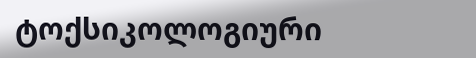ტოქსიკოლოგიური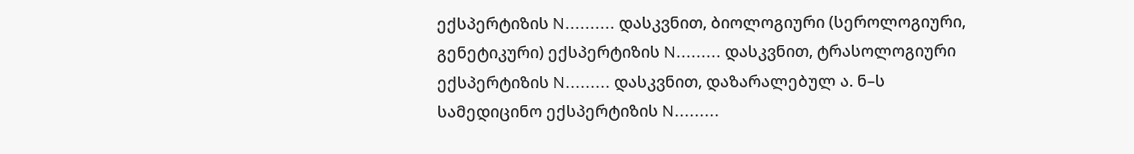ექსპერტიზის N.......... დასკვნით, ბიოლოგიური (სეროლოგიური, გენეტიკური) ექსპერტიზის N......... დასკვნით, ტრასოლოგიური ექსპერტიზის N......... დასკვნით, დაზარალებულ ა. ნ–ს სამედიცინო ექსპერტიზის N.........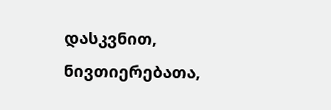დასკვნით, ნივთიერებათა,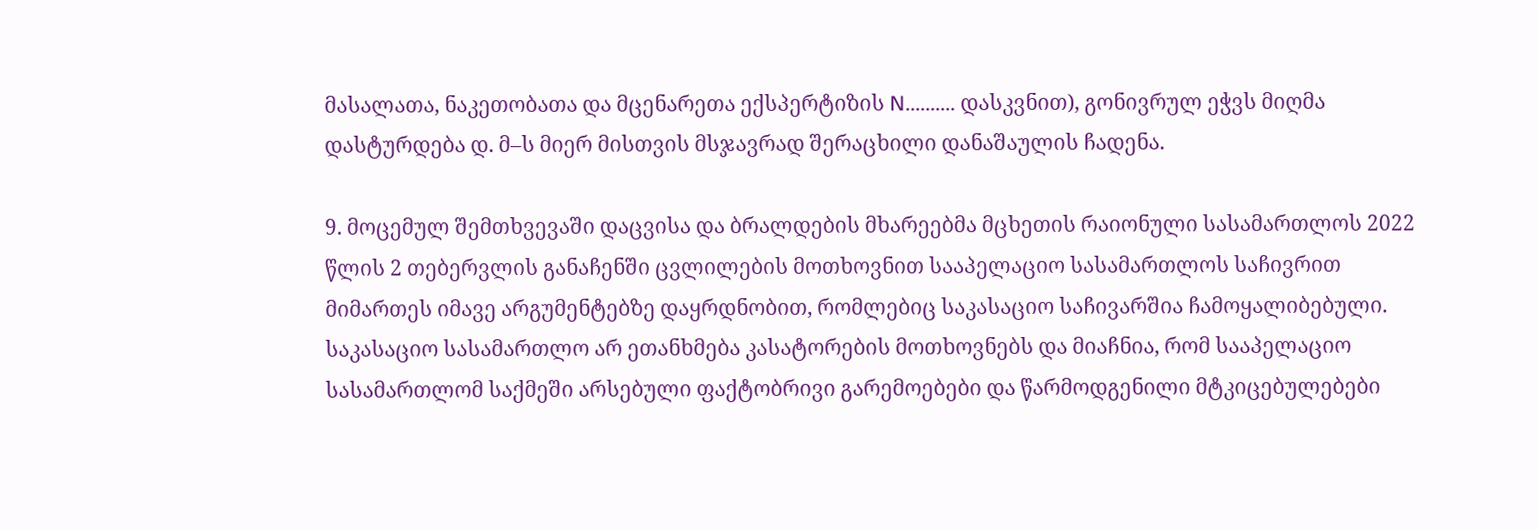მასალათა, ნაკეთობათა და მცენარეთა ექსპერტიზის N.......... დასკვნით), გონივრულ ეჭვს მიღმა დასტურდება დ. მ–ს მიერ მისთვის მსჯავრად შერაცხილი დანაშაულის ჩადენა.

9. მოცემულ შემთხვევაში დაცვისა და ბრალდების მხარეებმა მცხეთის რაიონული სასამართლოს 2022 წლის 2 თებერვლის განაჩენში ცვლილების მოთხოვნით სააპელაციო სასამართლოს საჩივრით მიმართეს იმავე არგუმენტებზე დაყრდნობით, რომლებიც საკასაციო საჩივარშია ჩამოყალიბებული. საკასაციო სასამართლო არ ეთანხმება კასატორების მოთხოვნებს და მიაჩნია, რომ სააპელაციო სასამართლომ საქმეში არსებული ფაქტობრივი გარემოებები და წარმოდგენილი მტკიცებულებები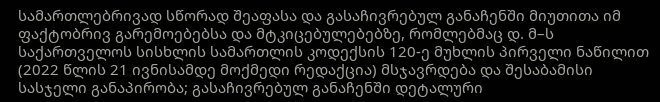სამართლებრივად სწორად შეაფასა და გასაჩივრებულ განაჩენში მიუთითა იმ ფაქტობრივ გარემოებებსა და მტკიცებულებებზე, რომლებმაც დ. მ–ს საქართველოს სისხლის სამართლის კოდექსის 120-ე მუხლის პირველი ნაწილით (2022 წლის 21 ივნისამდე მოქმედი რედაქცია) მსჯავრდება და შესაბამისი სასჯელი განაპირობა; გასაჩივრებულ განაჩენში დეტალური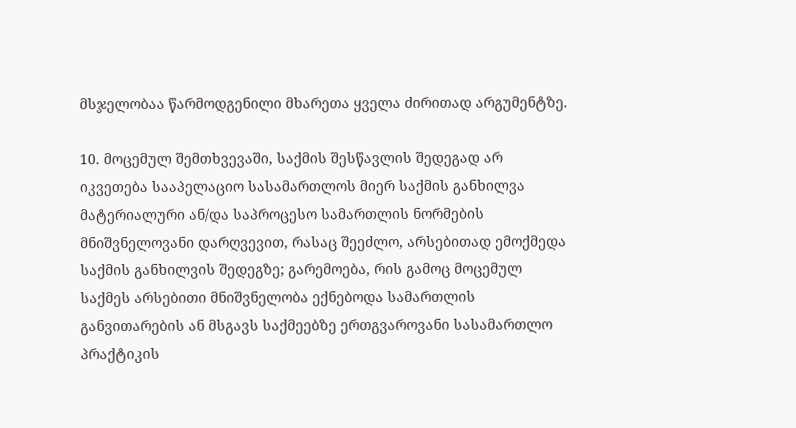მსჯელობაა წარმოდგენილი მხარეთა ყველა ძირითად არგუმენტზე.

10. მოცემულ შემთხვევაში, საქმის შესწავლის შედეგად არ იკვეთება სააპელაციო სასამართლოს მიერ საქმის განხილვა მატერიალური ან/და საპროცესო სამართლის ნორმების მნიშვნელოვანი დარღვევით, რასაც შეეძლო, არსებითად ემოქმედა საქმის განხილვის შედეგზე; გარემოება, რის გამოც მოცემულ საქმეს არსებითი მნიშვნელობა ექნებოდა სამართლის განვითარების ან მსგავს საქმეებზე ერთგვაროვანი სასამართლო პრაქტიკის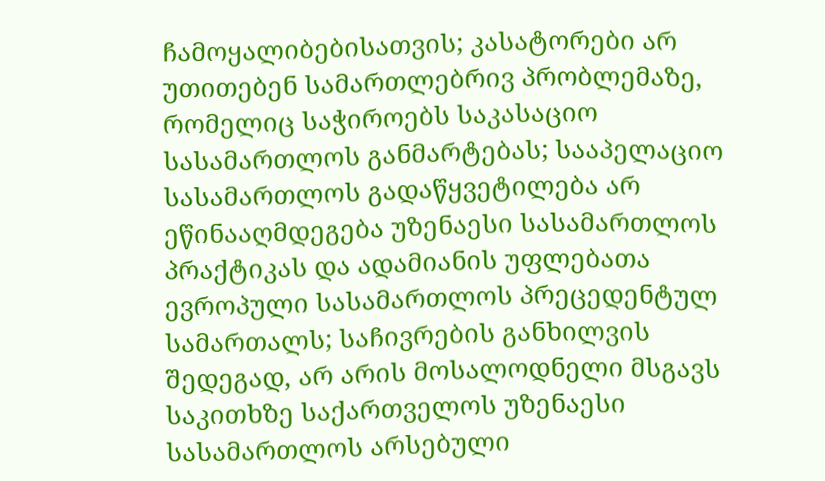ჩამოყალიბებისათვის; კასატორები არ უთითებენ სამართლებრივ პრობლემაზე, რომელიც საჭიროებს საკასაციო სასამართლოს განმარტებას; სააპელაციო სასამართლოს გადაწყვეტილება არ ეწინააღმდეგება უზენაესი სასამართლოს პრაქტიკას და ადამიანის უფლებათა ევროპული სასამართლოს პრეცედენტულ სამართალს; საჩივრების განხილვის შედეგად, არ არის მოსალოდნელი მსგავს საკითხზე საქართველოს უზენაესი სასამართლოს არსებული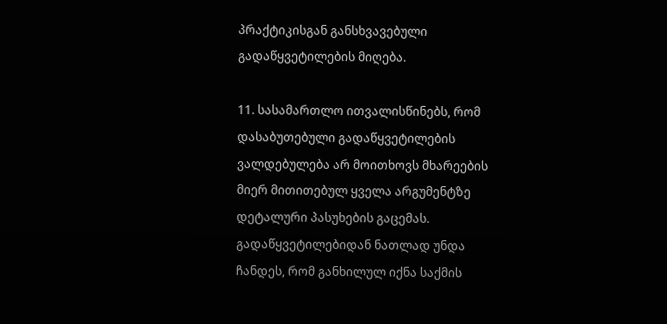პრაქტიკისგან განსხვავებული გადაწყვეტილების მიღება.

11. სასამართლო ითვალისწინებს, რომ დასაბუთებული გადაწყვეტილების ვალდებულება არ მოითხოვს მხარეების მიერ მითითებულ ყველა არგუმენტზე დეტალური პასუხების გაცემას. გადაწყვეტილებიდან ნათლად უნდა ჩანდეს, რომ განხილულ იქნა საქმის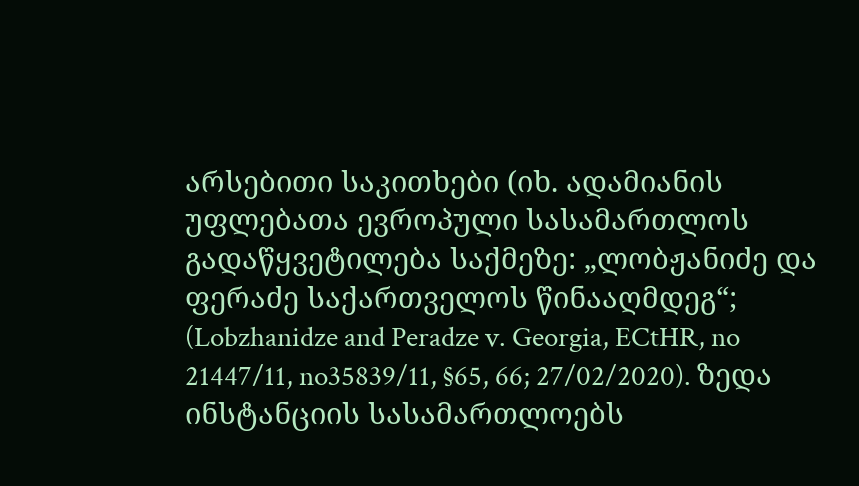არსებითი საკითხები (იხ. ადამიანის უფლებათა ევროპული სასამართლოს გადაწყვეტილება საქმეზე: „ლობჟანიძე და ფერაძე საქართველოს წინააღმდეგ“; (Lobzhanidze and Peradze v. Georgia, ECtHR, no 21447/11, no35839/11, §65, 66; 27/02/2020). ზედა ინსტანციის სასამართლოებს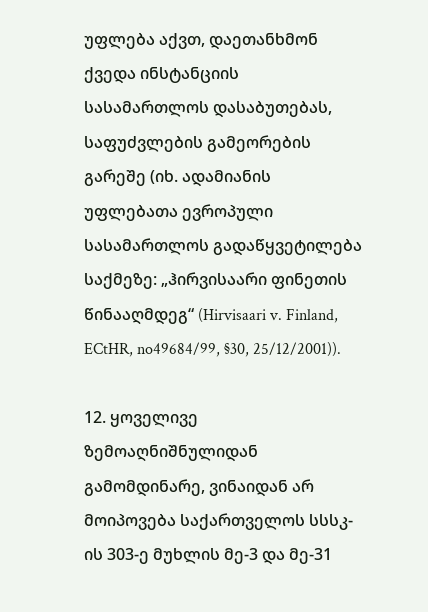უფლება აქვთ, დაეთანხმონ ქვედა ინსტანციის სასამართლოს დასაბუთებას, საფუძვლების გამეორების გარეშე (იხ. ადამიანის უფლებათა ევროპული სასამართლოს გადაწყვეტილება საქმეზე: „ჰირვისაარი ფინეთის წინააღმდეგ“ (Hirvisaari v. Finland, ECtHR, no49684/99, §30, 25/12/2001)).

12. ყოველივე ზემოაღნიშნულიდან გამომდინარე, ვინაიდან არ მოიპოვება საქართველოს სსსკ-ის 303-ე მუხლის მე-3 და მე-31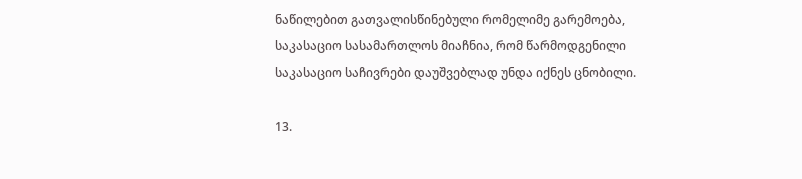ნაწილებით გათვალისწინებული რომელიმე გარემოება, საკასაციო სასამართლოს მიაჩნია, რომ წარმოდგენილი საკასაციო საჩივრები დაუშვებლად უნდა იქნეს ცნობილი.

13.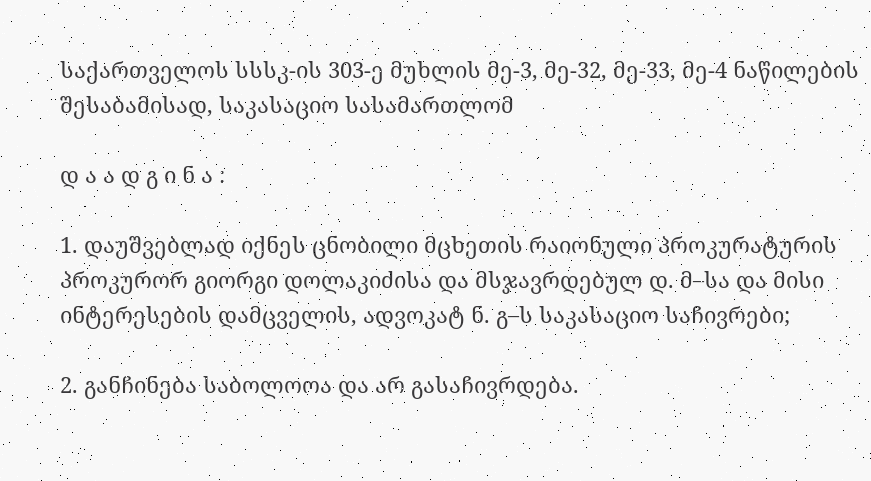საქართველოს სსსკ-ის 303-ე მუხლის მე-3, მე-32, მე-33, მე-4 ნაწილების შესაბამისად, საკასაციო სასამართლომ

დ ა ა დ გ ი ნ ა :

1. დაუშვებლად იქნეს ცნობილი მცხეთის რაიონული პროკურატურის პროკურორ გიორგი დოლაკიძისა და მსჯავრდებულ დ. მ–სა და მისი ინტერესების დამცველის, ადვოკატ ნ. გ–ს საკასაციო საჩივრები;

2. განჩინება საბოლოოა და არ გასაჩივრდება.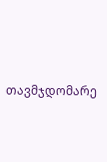თავმჯდომარე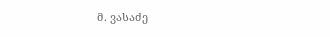მ. ვასაძე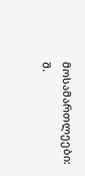მოსამართლეები: შ.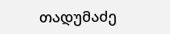თადუმაძე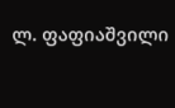ლ. ფაფიაშვილი